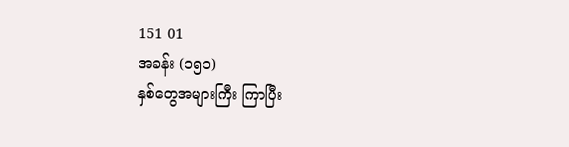151 01
အခန်း (၁၅၁)
နှစ်တွေအများကြီး ကြာပြီး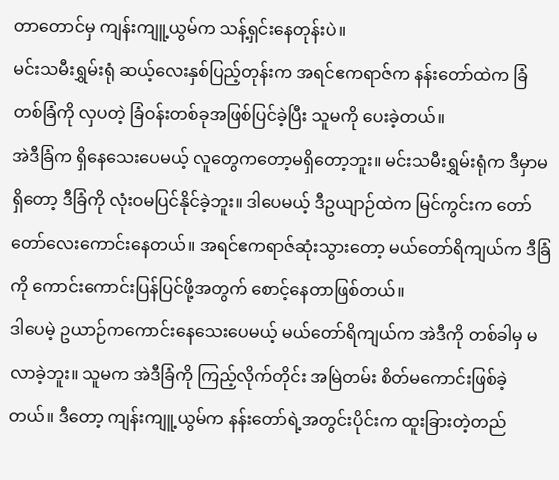တာတောင်မှ ကျန်းကျူ့ယွမ်က သန့်ရှင်းနေတုန်းပဲ။
မင်းသမီးရွှမ်းရုံ ဆယ့်လေးနှစ်ပြည့်တုန်းက အရင်ဧကရာဇ်က နန်းတော်ထဲက ခြံတစ်ခြံကို လှပတဲ့ ခြံဝန်းတစ်ခုအဖြစ်ပြင်ခဲ့ပြီး သူမကို ပေးခဲ့တယ်။
အဲဒီခြံက ရှိနေသေးပေမယ့် လူတွေကတော့မရှိတော့ဘူး။ မင်းသမီးရွှမ်းရုံက ဒီမှာမရှိတော့ ဒီခြံကို လုံးဝမပြင်နိုင်ခဲ့ဘူး။ ဒါပေမယ့် ဒီဥယျာဉ်ထဲက မြင်ကွင်းက တော်တော်လေးကောင်းနေတယ်။ အရင်ဧကရာဇ်ဆုံးသွားတော့ မယ်တော်ရိကျယ်က ဒီခြံကို ကောင်းကောင်းပြန်ပြင်ဖို့အတွက် စောင့်နေတာဖြစ်တယ်။
ဒါပေမဲ့ ဥယာဉ်ကကောင်းနေသေးပေမယ့် မယ်တော်ရိကျယ်က အဲဒီကို တစ်ခါမှ မလာခဲ့ဘူး။ သူမက အဲဒီခြံကို ကြည့်လိုက်တိုင်း အမြဲတမ်း စိတ်မကောင်းဖြစ်ခဲ့တယ်။ ဒီတော့ ကျန်းကျူ့ယွမ်က နန်းတော်ရဲ့အတွင်းပိုင်းက ထူးခြားတဲ့တည်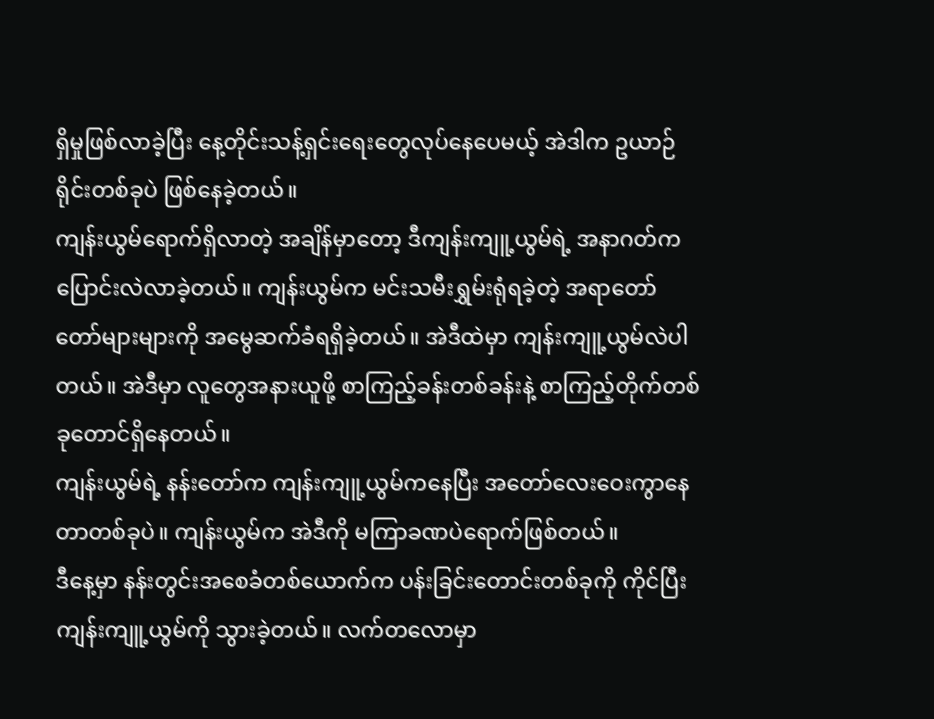ရှိမှုဖြစ်လာခဲ့ပြီး နေ့တိုင်းသန့်ရှင်းရေးတွေလုပ်နေပေမယ့် အဲဒါက ဥယာဉ်ရိုင်းတစ်ခုပဲ ဖြစ်နေခဲ့တယ်။
ကျန်းယွမ်ရောက်ရှိလာတဲ့ အချိန်မှာတော့ ဒီကျန်းကျူ့ယွမ်ရဲ့ အနာဂတ်က ပြောင်းလဲလာခဲ့တယ်။ ကျန်းယွမ်က မင်းသမီးရွှမ်းရုံရခဲ့တဲ့ အရာတော်တော်များများကို အမွေဆက်ခံရရှိခဲ့တယ်။ အဲဒီထဲမှာ ကျန်းကျူ့ယွမ်လဲပါတယ်။ အဲဒီမှာ လူတွေအနားယူဖို့ စာကြည့်ခန်းတစ်ခန်းနဲ့ စာကြည့်တိုက်တစ်ခုတောင်ရှိနေတယ်။
ကျန်းယွမ်ရဲ့ နန်းတော်က ကျန်းကျူ့ယွမ်ကနေပြီး အတော်လေးဝေးကွာနေတာတစ်ခုပဲ။ ကျန်းယွမ်က အဲဒီကို မကြာခဏပဲရောက်ဖြစ်တယ်။
ဒီနေ့မှာ နန်းတွင်းအစေခံတစ်ယောက်က ပန်းခြင်းတောင်းတစ်ခုကို ကိုင်ပြီး ကျန်းကျူ့ယွမ်ကို သွားခဲ့တယ်။ လက်တလောမှာ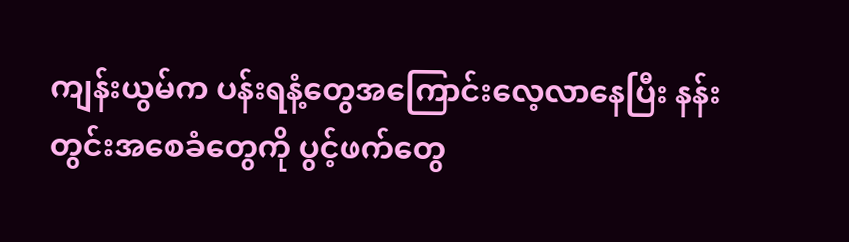ကျန်းယွမ်က ပန်းရနံ့တွေအကြောင်းလေ့လာနေပြီး နန်းတွင်းအစေခံတွေကို ပွင့်ဖက်တွေ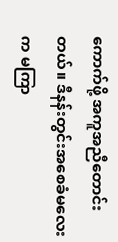ကောက်ဖို့ အကူအညီတောင်းတယ်။ ဒီနန်းတွင်းအစေခံမလေးက မကြာ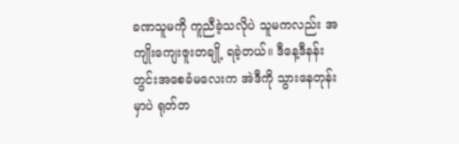ခဏသူမကို ကူညီခဲ့သလိုပဲ သူမကလည်း အကျိုးကျေးဇူးတချို့ ရခဲ့တယ်။ ဒီနေ့ဒီနန်းတွင်းအစေခံမလေးက အဲဒီကို သွားနေတုန်းမှာပဲ ရုတ်တ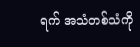ရက် အသံတစ်သံကို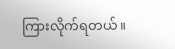ကြားလိုက်ရတယ်။